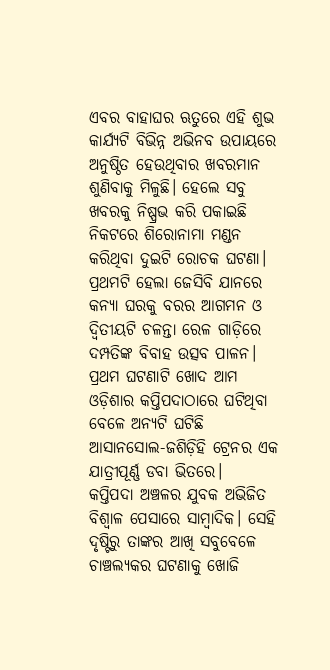ଏବର ବାହାଘର ଋତୁରେ ଏହି ଶୁଭ କାର୍ଯ୍ୟଟି ବିଭିନ୍ନ ଅଭିନବ ଉପାୟରେ ଅନୁଷ୍ଠିତ ହେଉଥିବାର ଖବରମାନ ଶୁଣିବାକୁ ମିଳୁଛି। ହେଲେ ସବୁ ଖବରକୁ ନିଷ୍ପ୍ରଭ କରି ପକାଇଛି ନିକଟରେ ଶିରୋନାମା ମଣ୍ଡନ କରିଥିବା ଦୁଇଟି ରୋଚକ ଘଟଣା। ପ୍ରଥମଟି ହେଲା ଜେସିବି ଯାନରେ କନ୍ୟା ଘରକୁ ବରର ଆଗମନ ଓ ଦ୍ୱିତୀୟଟି ଚଳନ୍ତା ରେଳ ଗାଡ଼ିରେ ଦମ୍ପତିଙ୍କ ବିବାହ ଉତ୍ସବ ପାଳନ। ପ୍ରଥମ ଘଟଣାଟି ଖୋଦ ଆମ ଓଡ଼ିଶାର କପ୍ତିପଦାଠାରେ ଘଟିଥିବା ବେଳେ ଅନ୍ୟଟି ଘଟିଛି ଆସାନସୋଲ-ଜଶିଡ଼ିହି ଟ୍ରେନର ଏକ ଯାତ୍ରୀପୂର୍ଣ୍ଣ ଡବା ଭିତରେ।
କପ୍ତିପଦା ଅଞ୍ଚଳର ଯୁବକ ଅଭିଜିତ ବିଶ୍ୱାଳ ପେସାରେ ସାମ୍ବାଦିକ। ସେହି ଦୃଷ୍ଟିରୁ ତାଙ୍କର ଆଖି ସବୁବେଳେ ଚାଞ୍ଚଲ୍ୟକର ଘଟଣାକୁ ଖୋଜି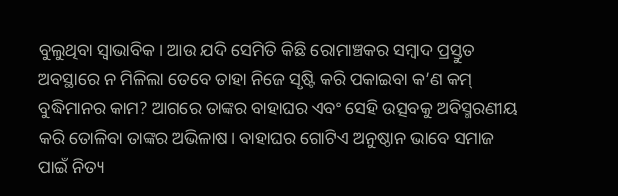ବୁଲୁଥିବା ସ୍ୱାଭାବିକ। ଆଉ ଯଦି ସେମିତି କିଛି ରୋମାଞ୍ଚକର ସମ୍ବାଦ ପ୍ରସ୍ତୁତ ଅବସ୍ଥାରେ ନ ମିଳିଲା ତେବେ ତାହା ନିଜେ ସୃଷ୍ଟି କରି ପକାଇବା କ’ଣ କମ୍‌ ବୁଦ୍ଧିମାନର କାମ? ଆଗରେ ତାଙ୍କର ବାହାଘର ଏବଂ ସେହି ଉତ୍ସବକୁ ଅବିସ୍ମରଣୀୟ କରି ତୋଳିବା ତାଙ୍କର ଅଭିଳାଷ। ବାହାଘର ଗୋଟିଏ ଅନୁଷ୍ଠାନ ଭାବେ ସମାଜ ପାଇଁ ନିତ୍ୟ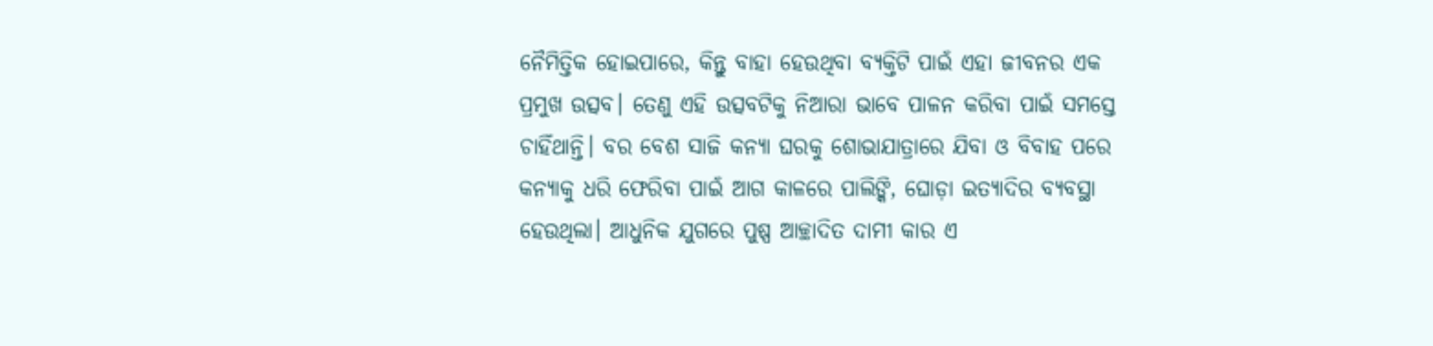ନୈମିତ୍ତିକ ହୋଇପାରେ, କିନ୍ତୁ ବାହା ହେଉଥିବା ବ୍ୟକ୍ତିଟି ପାଇଁ ଏହା ଜୀବନର ଏକ ପ୍ରମୁଖ ଉତ୍ସବ। ତେଣୁ ଏହି ଉତ୍ସବଟିକୁ ନିଆରା ଭାବେ ପାଳନ କରିବା ପାଇଁ ସମସ୍ତେ ଚାହିଁଥାନ୍ତି। ବର ବେଶ ସାଜି କନ୍ୟା ଘରକୁ ଶୋଭାଯାତ୍ରାରେ ଯିବା ଓ ବିବାହ ପରେ କନ୍ୟାକୁ ଧରି ଫେରିବା ପାଇଁ ଆଗ କାଳରେ ପାଲିଙ୍କି, ଘୋଡ଼ା ଇତ୍ୟାଦିର ବ୍ୟବସ୍ଥା ହେଉଥିଲା। ଆଧୁନିକ ଯୁଗରେ ପୁଷ୍ପ ଆଚ୍ଛାଦିତ ଦାମୀ କାର ଏ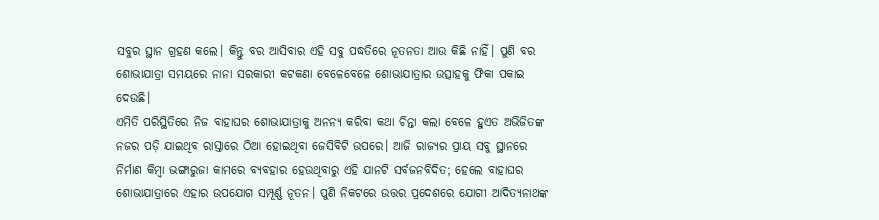ସବୁର ସ୍ଥାନ ଗ୍ରହଣ କଲେ। କିନ୍ତୁ ବର ଆସିବାର ଏହି ସବୁ ପଦ୍ଧତିରେ ନୂତନତା ଆଉ କିଛି ନାହିଁ। ପୁଣି ବର ଶୋଭାଯାତ୍ରା ସମୟରେ ନାନା ସରକାରୀ କଟକଣା ବେଳେବେଳେ ଶୋଭାଯାତ୍ରାର ଉତ୍ସାହକୁ ଫିକା ପକାଇ ଦେଉଛି।
ଏମିତି ପରିସ୍ଥିତିରେ ନିଜ ବାହାଘର ଶୋଭାଯାତ୍ରାକୁ ଅନନ୍ୟ କରିବା କଥା ଚିନ୍ତା କଲା ବେଳେ ହୁଏତ ଅଭିଜିତଙ୍କ ନଜର ପଡ଼ି ଯାଇଥିବ ରାସ୍ତାରେ ଠିଆ ହୋଇଥିବା ଜେସିବିଟି ଉପରେ। ଆଜି ରାଜ୍ୟର ପ୍ରାୟ ସବୁ ସ୍ଥାନରେ ନିର୍ମାଣ କିମ୍ବା ଭଙ୍ଗାରୁଜା କାମରେ ବ୍ୟବହାର ହେଉଥିବାରୁ ଏହି ଯାନଟି ସର୍ବଜନବିଦିତ; ହେଲେ ବାହାଘର ଶୋଭାଯାତ୍ରାରେ ଏହାର ଉପଯୋଗ ସମ୍ପୂର୍ଣ୍ଣ ନୂତନ। ପୁଣି ନିକଟରେ ଉତ୍ତର ପ୍ରଦେଶରେ ଯୋଗୀ ଆଦିତ୍ୟନାଥଙ୍କ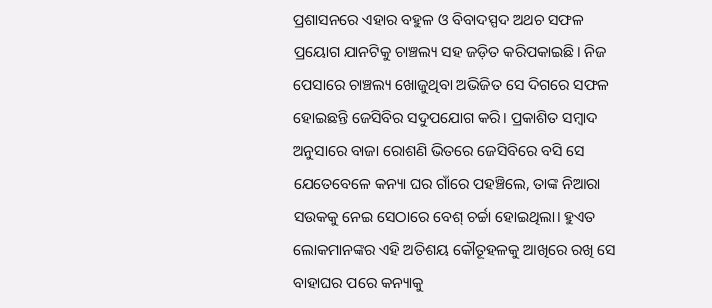ପ୍ରଶାସନରେ ଏହାର ବହୁଳ ଓ ବିବାଦସ୍ପଦ ଅଥଚ ସଫଳ ପ୍ରୟୋଗ ଯାନଟିକୁ ଚାଞ୍ଚଲ୍ୟ ସହ ଜଡ଼ିତ କରିପକାଇଛି। ନିଜ ପେସାରେ ଚାଞ୍ଚଲ୍ୟ ଖୋଜୁଥିବା ଅଭିଜିତ ସେ ଦିଗରେ ସଫଳ ହୋଇଛନ୍ତି ଜେସିବିର ସଦୁପଯୋଗ କରି। ପ୍ରକାଶିତ ସମ୍ବାଦ ଅନୁସାରେ ବାଜା ରୋଶଣି ଭିତରେ ଜେସିବିରେ ବସି ସେ ଯେତେବେଳେ କନ୍ୟା ଘର ଗାଁରେ ପହଞ୍ଚିଲେ, ତାଙ୍କ ନିଆରା ସଉକକୁ ନେଇ ସେଠାରେ ବେଶ୍‌ ଚର୍ଚ୍ଚା ହୋଇଥିଲା। ହୁଏତ ଲୋକମାନଙ୍କର ଏହି ଅତିଶୟ କୌତୂହଳକୁ ଆଖିରେ ରଖି ସେ ବାହାଘର ପରେ କନ୍ୟାକୁ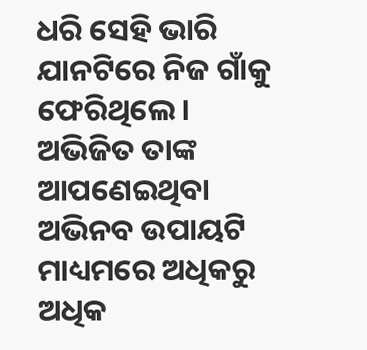ଧରି ସେହି ଭାରି ଯାନଟିରେ ନିଜ ଗାଁକୁ ଫେରିଥିଲେ।
ଅଭିଜିତ ତାଙ୍କ ଆପଣେଇଥିବା ଅଭିନବ ଉପାୟଟି ମାଧ୍ୟମରେ ଅଧିକରୁ ଅଧିକ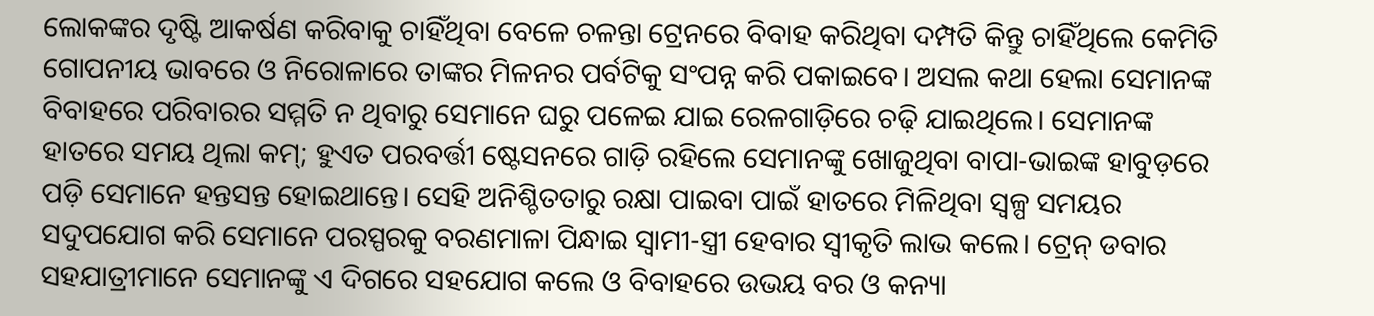ଲୋକଙ୍କର ଦୃଷ୍ଟି ଆକର୍ଷଣ କରିବାକୁ ଚାହିଁଥିବା ବେଳେ ଚଳନ୍ତା ଟ୍ରେନରେ ବିବାହ କରିଥିବା ଦମ୍ପତି କିନ୍ତୁ ଚାହିଁଥିଲେ କେମିତି ଗୋପନୀୟ ଭାବରେ ଓ ନିରୋଳାରେ ତାଙ୍କର ମିଳନର ପର୍ବଟିକୁ ସଂପନ୍ନ କରି ପକାଇବେ। ଅସଲ କଥା ହେଲା ସେମାନଙ୍କ ବିବାହରେ ପରିବାରର ସମ୍ମତି ନ ଥିବାରୁ ସେମାନେ ଘରୁ ପଳେଇ ଯାଇ ରେଳଗାଡ଼ିରେ ଚଢ଼ି ଯାଇଥିଲେ। ସେମାନଙ୍କ ହାତରେ ସମୟ ଥିଲା କମ୍‌; ହୁଏତ ପରବର୍ତ୍ତୀ ଷ୍ଟେସନରେ ଗାଡ଼ି ରହିଲେ ସେମାନଙ୍କୁ ଖୋଜୁଥିବା ବାପା-ଭାଇଙ୍କ ହାବୁଡ଼ରେ ପଡ଼ି ସେମାନେ ହନ୍ତସନ୍ତ ହୋଇଥାନ୍ତେ। ସେହି ଅନିଶ୍ଚିତତାରୁ ରକ୍ଷା ପାଇବା ପାଇଁ ହାତରେ ମିଳିଥିବା ସ୍ୱଳ୍ପ ସମୟର ସଦୁପଯୋଗ କରି ସେମାନେ ପରସ୍ପରକୁ ବରଣମାଳା ପିନ୍ଧାଇ ସ୍ୱାମୀ-ସ୍ତ୍ରୀ ହେବାର ସ୍ୱୀକୃତି ଲାଭ କଲେ। ଟ୍ରେନ୍‌ ଡବାର ସହଯାତ୍ରୀମାନେ ସେମାନଙ୍କୁ ଏ ଦିଗରେ ସହଯୋଗ କଲେ ଓ ବିବାହରେ ଉଭୟ ବର ଓ କନ୍ୟା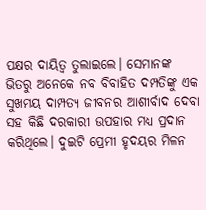ପକ୍ଷର ଦାୟିତ୍ୱ ତୁଲାଇଲେ। ସେମାନଙ୍କ ଭିତରୁ ଅନେକେ ନବ ବିବାହିତ ଦମ୍ପତିଙ୍କୁ ଏକ ସୁଖମୟ ଦାମ୍ପତ୍ୟ ଜୀବନର ଆଶୀର୍ବାଦ ଦେବା ସହ କିଛି ଦରକାରୀ ଉପହାର ମଧ୍ୟ ପ୍ରଦାନ କରିଥିଲେ। ଦୁଇଟି ପ୍ରେମୀ ହୃଦୟର ମିଳନ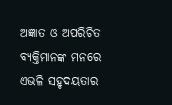ଅଜ୍ଞାତ ଓ ଅପରିଚିତ ବ୍ୟକ୍ତିମାନଙ୍କ ମନରେ ଏଭଳି ସହୃଦୟତାର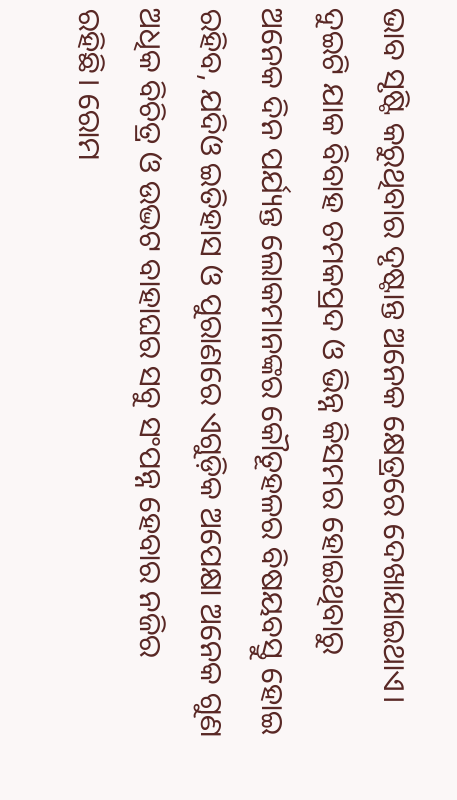ଭାବ ସୃଷ୍ଟି କରୁଥିବାର ଦୃଷ୍ଟାନ୍ତ ଅନେକ କ୍ଷେତ୍ରରେ ଦେଖାଯାଇଥାଏ।
ଦୁଇଟି ଯାକ ବିବାହ ଚମକପ୍ରଦ ଓ ଭିନ୍ନ କିସମର ହୋଇଥିବାରୁ ଅନେକ ଦିନ ପର୍ଯ୍ୟନ୍ତ ଲୋକମାନଙ୍କର କୌତୂହଳର ବିଷୟବସ୍ତୁ ହୋଇ ରହିବ, ଯଦିଓ ଇତିହାସ ଓ ପୁରାଣରେ ଏଗୁଡ଼ିକ ଅପେକ୍ଷା ଅନେକ ଗୁଣ ଅଧିକ ବିଚିତ୍ର ଓ ଉଦ୍ଭଟ ବାହାଘର ସବୁ ସଂପନ୍ନ ହେବାର ନଜିର ରହିଛି। ରୋମ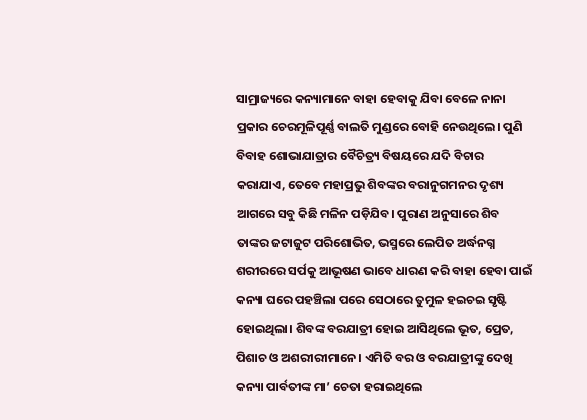ସାମ୍ରାଜ୍ୟରେ କନ୍ୟାମାନେ ବାହା ହେବାକୁ ଯିବା ବେଳେ ନାନା ପ୍ରକାର ଚେରମୂଳିପୂର୍ଣ୍ଣ ବାଲତି ମୁଣ୍ଡରେ ବୋହି ନେଉଥିଲେ। ପୁଣି ବିବାହ ଶୋଭାଯାତ୍ରାର ବୈଚିତ୍ର୍ୟ ବିଷୟରେ ଯଦି ବିଚାର କରାଯାଏ, ତେବେ ମହାପ୍ରଭୁ ଶିବଙ୍କର ବରାନୁଗମନର ଦୃଶ୍ୟ ଆଗରେ ସବୁ କିଛି ମଳିନ ପଡ଼ିଯିବ। ପୁରାଣ ଅନୁସାରେ ଶିବ ତାଙ୍କର ଜଟାଜୁଟ ପରିଶୋଭିତ, ଭସ୍ମରେ ଲେପିତ ଅର୍ଦ୍ଧନଗ୍ନ ଶରୀରରେ ସର୍ପକୁ ଆଭୂଷଣ ଭାବେ ଧାରଣ କରି ବାହା ହେବା ପାଇଁ କନ୍ୟା ଘରେ ପହଞ୍ଚିଲା ପରେ ସେଠାରେ ତୁମୁଳ ହଇଚଇ ସୃଷ୍ଟି ହୋଇଥିଲା। ଶିବଙ୍କ ବରଯାତ୍ରୀ ହୋଇ ଆସିଥିଲେ ଭୂତ, ପ୍ରେତ, ପିଶାଚ ଓ ଅଶରୀରୀମାନେ। ଏମିତି ବର ଓ ବରଯାତ୍ରୀଙ୍କୁ ଦେଖି କନ୍ୟା ପାର୍ବତୀଙ୍କ ମା’ ଚେତା ହରାଇଥିଲେ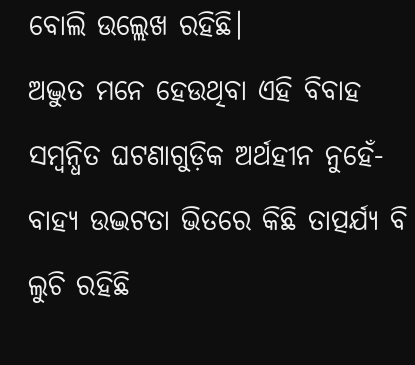ବୋଲି ଉଲ୍ଲେଖ ରହିଛି।
ଅଦ୍ଭୁତ ମନେ ହେଉଥିବା ଏହି ବିବାହ ସମ୍ବନ୍ଧିତ ଘଟଣାଗୁଡ଼ିକ ଅର୍ଥହୀନ ନୁହେଁ- ବାହ୍ୟ ଉଦ୍ଭଟତା ଭିତରେ କିଛି ତାତ୍ପର୍ଯ୍ୟ ବି ଲୁଚି ରହିଛି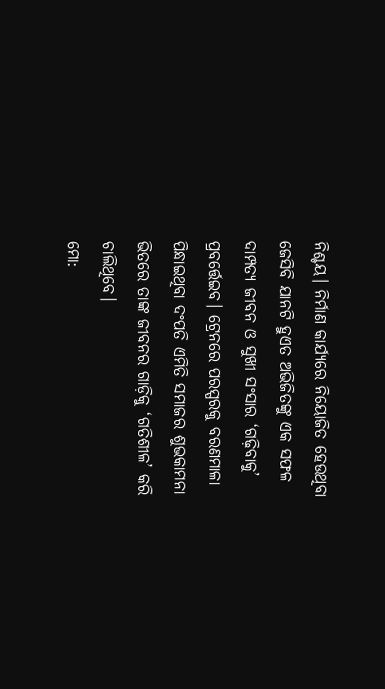ନିଶ୍ଚୟ। ନିର୍ମାଣ କାର୍ଯ୍ୟରେ ନିୟୋଜିତ ହେଉଥିବା ଜେସିବି ଯାନଟି ହୁଏତ ଅଭିଜିତଙ୍କୁ ଏକ ସଫଳ ଦାମ୍ପତ୍ୟ ଜୀବନ ଓ ସୁଖୀ ସଂସାର ‘ଗଢ଼ିବାକୁ’ ପ୍ରବର୍ତ୍ତେଇବ। ଟ୍ରେନରେ ପରସ୍ପରକୁ ବରଣମାଳା ପିନ୍ଧାଇଥିବା ଦଂପତି ଏମିତି ସମାଜର ଶୁଭକାମନା ଭିତରେ ତାଙ୍କ ଜୀବନର ଗାଡ଼ିକୁ ‘ଗତିଶୀଳ’ କରି ଚାଲିଥିବେ।
ମୋ: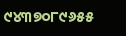୯୪୩୭୦୮୯୬୫୫